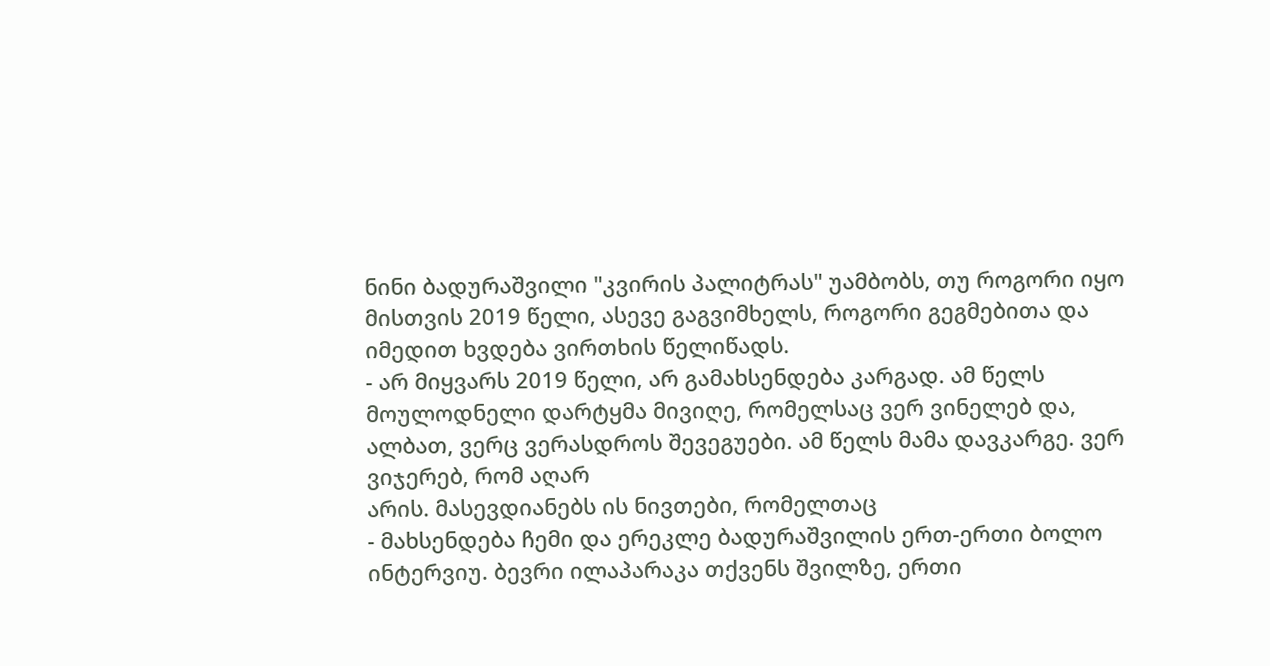ნინი ბადურაშვილი "კვირის პალიტრას" უამბობს, თუ როგორი იყო მისთვის 2019 წელი, ასევე გაგვიმხელს, როგორი გეგმებითა და იმედით ხვდება ვირთხის წელიწადს.
- არ მიყვარს 2019 წელი, არ გამახსენდება კარგად. ამ წელს მოულოდნელი დარტყმა მივიღე, რომელსაც ვერ ვინელებ და, ალბათ, ვერც ვერასდროს შევეგუები. ამ წელს მამა დავკარგე. ვერ ვიჯერებ, რომ აღარ
არის. მასევდიანებს ის ნივთები, რომელთაც
- მახსენდება ჩემი და ერეკლე ბადურაშვილის ერთ-ერთი ბოლო ინტერვიუ. ბევრი ილაპარაკა თქვენს შვილზე, ერთი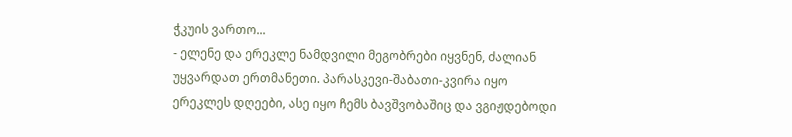ჭკუის ვართო...
- ელენე და ერეკლე ნამდვილი მეგობრები იყვნენ, ძალიან უყვარდათ ერთმანეთი. პარასკევი-შაბათი-კვირა იყო ერეკლეს დღეები, ასე იყო ჩემს ბავშვობაშიც და ვგიჟდებოდი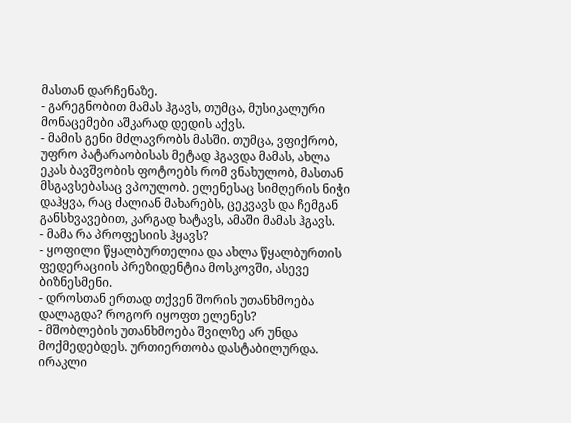მასთან დარჩენაზე.
- გარეგნობით მამას ჰგავს, თუმცა, მუსიკალური მონაცემები აშკარად დედის აქვს.
- მამის გენი მძლავრობს მასში. თუმცა, ვფიქრობ, უფრო პატარაობისას მეტად ჰგავდა მამას, ახლა ეკას ბავშვობის ფოტოებს რომ ვნახულობ, მასთან მსგავსებასაც ვპოულობ. ელენესაც სიმღერის ნიჭი დაჰყვა, რაც ძალიან მახარებს, ცეკვავს და ჩემგან განსხვავებით, კარგად ხატავს, ამაში მამას ჰგავს.
- მამა რა პროფესიის ჰყავს?
- ყოფილი წყალბურთელია და ახლა წყალბურთის ფედერაციის პრეზიდენტია მოსკოვში, ასევე ბიზნესმენი.
- დროსთან ერთად თქვენ შორის უთანხმოება დალაგდა? როგორ იყოფთ ელენეს?
- მშობლების უთანხმოება შვილზე არ უნდა მოქმედებდეს. ურთიერთობა დასტაბილურდა. ირაკლი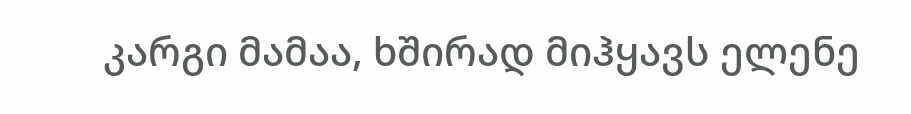კარგი მამაა, ხშირად მიჰყავს ელენე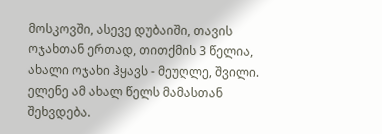მოსკოვში, ასევე დუბაიში, თავის ოჯახთან ერთად, თითქმის 3 წელია, ახალი ოჯახი ჰყავს - მეუღლე, შვილი. ელენე ამ ახალ წელს მამასთან შეხვდება.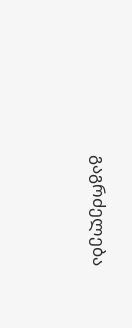გაგრძელება